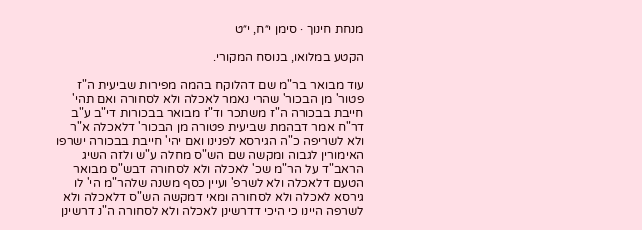מנחת חינוך · סימן י״ח, י״ט

הקטע במלואו, בנוסח המקורי.

עוד מבואר בר"מ שם דהלוקח בהמה מפירות שביעית ה"ז פטור' מן הבכור' שהרי נאמר לאכלה ולא לסחורה ואם תהי' חייבת בבכורה ה"ז משתכר וד"ז מבואר בבכורות די"ב ע"ב דר"ח אמר דבהמת שביעית פטורה מן הבכור' דלאכלה א"ר ולא לשריפה כ"ה הגירסא לפנינו ואם יהי' חייבת בבכורה ישרפו האימורין לגבוה ומקשה שם הש"ס מחלה ע"ש ולזה השיג הראב"ד על הר"מ שכ' לאכלה ולא לסחורה דבש"ס מבואר הטעם דלאכלה ולא לשרפ' ועיין כסף משנה שלהר"מ הי' לו גירסא לאכלה ולא לסחורה ומאי דמקשה הש"ס דלאכלה ולא לשרפה היינו כי היכי דדרשינן לאכלה ולא לסחורה ה"נ דרשינן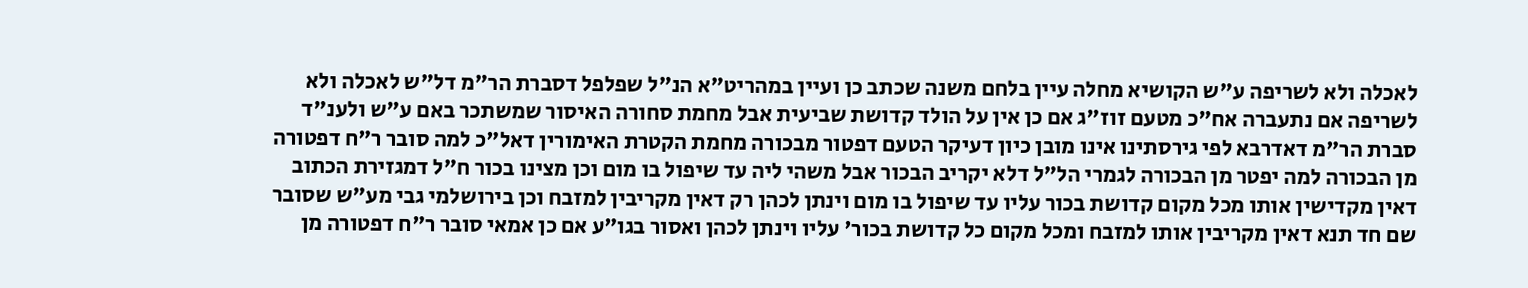לאכלה ולא לשריפה ע"ש הקושיא מחלה עיין בלחם משנה שכתב כן ועיין במהריט"א הנ"ל שפלפל דסברת הר"מ דל"ש לאכלה ולא לשריפה אם נתעברה אח"כ מטעם זוז"ג אם כן אין על הולד קדושת שביעית אבל מחמת סחורה האיסור שמשתכר באם ע"ש ולענ"ד סברת הר"מ דאדרבא לפי גירסתינו אינו מובן כיון דעיקר הטעם דפטור מבכורה מחמת הקטרת האימורין דאל"כ למה סובר ר"ח דפטורה מן הבכורה למה יפטר מן הבכורה לגמרי הל"ל דלא יקריב הבכור אבל משהי ליה עד שיפול בו מום וכן מצינו בכור ח"ל דמגזירת הכתוב דאין מקדישין אותו מכל מקום קדושת בכור עליו עד שיפול בו מום וינתן לכהן רק דאין מקריבין למזבח וכן בירושלמי גבי מע"ש שסובר שם חד תנא דאין מקריבין אותו למזבח ומכל מקום כל קדושת בכור' עליו וינתן לכהן ואסור בגו"ע אם כן אמאי סובר ר"ח דפטורה מן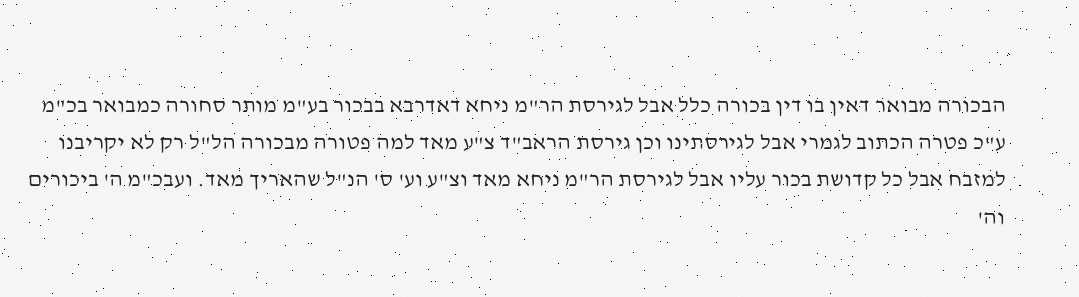הבכורה מבואר דאין בו דין בכורה כלל אבל לגירסת הר"מ ניחא דאדרבא בבכור בע"מ מותר סחורה כמבואר בכ"מ ע"כ פטרה הכתוב לגמרי אבל לגירסתינו וכן גירסת הראב"ד צ"ע מאד למה פטורה מבכורה הל"ל רק לא יקריבנו למזבח אבל כל קדושת בכור עליו אבל לגירסת הר"מ ניחא מאד וצ"ע וע' ס' הנ"ל שהאריך מאד. ועבכ"מ ה' ביכורים וה'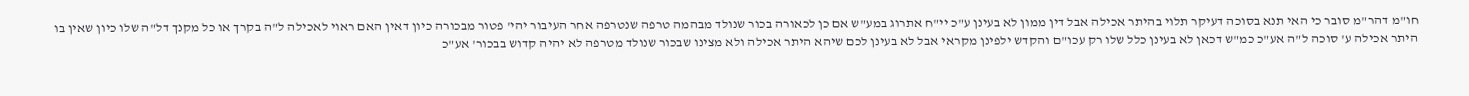חו"מ דהר"מ סובר כי האי תנא בסוכה דעיקר תלוי בהיתר אכילה אבל דין ממון לא בעינן ע"כ יי"ח אתרוג במע"ש אם כן לכאורה בכור שנולד מבהמה טרפה שנטרפה אחר העיבור יהי' פטור מבכורה כיון דאין האם ראוי לאכילה ל"ה בקרך או כל מקנך דל"ה שלו כיון שאין בו היתר אכילה ע' סוכה ל"ה אע"כ כמ"ש דכאן לא בעינן כלל שלו רק עכו"ם והקדש ילפינן מקראי אבל לא בעינן לכם שיהא היתר אכילה ולא מצינו שבכור שנולד מטרפה לא יהיה קדוש בבכור' אע"כ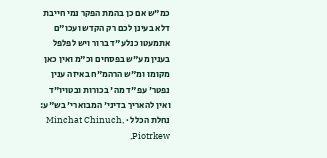כמ"ש אם כן בהמת הפקר נמי חייבת דלא בעינן לכם רק הקדש ועכו"ם אתמעטו כנלע"ד ברור ויש לפלפל בענין מע"ש בפסחים וכ"מ ואין כאן מקומו ומ"ש הרהמ"ח באיזה ענין נפטר' עפ"ד מה' בכורות ובטויו"ד ואין להאריך בדיני' המבוארי' בש"ע:
נחלת הכלל · Minchat Chinuch, Piotrkew,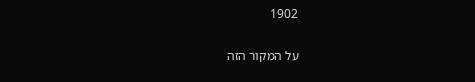1902

על המקור הזה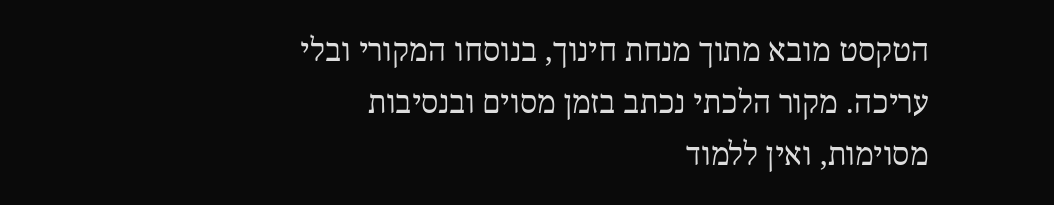הטקסט מובא מתוך מנחת חינוך, בנוסחו המקורי ובלי עריכה. מקור הלכתי נכתב בזמן מסוים ובנסיבות מסוימות, ואין ללמוד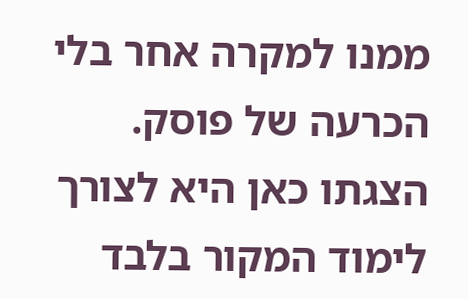ממנו למקרה אחר בלי הכרעה של פוסק. הצגתו כאן היא לצורך לימוד המקור בלבד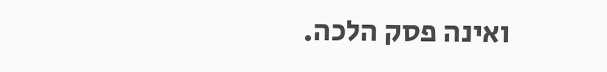ואינה פסק הלכה.